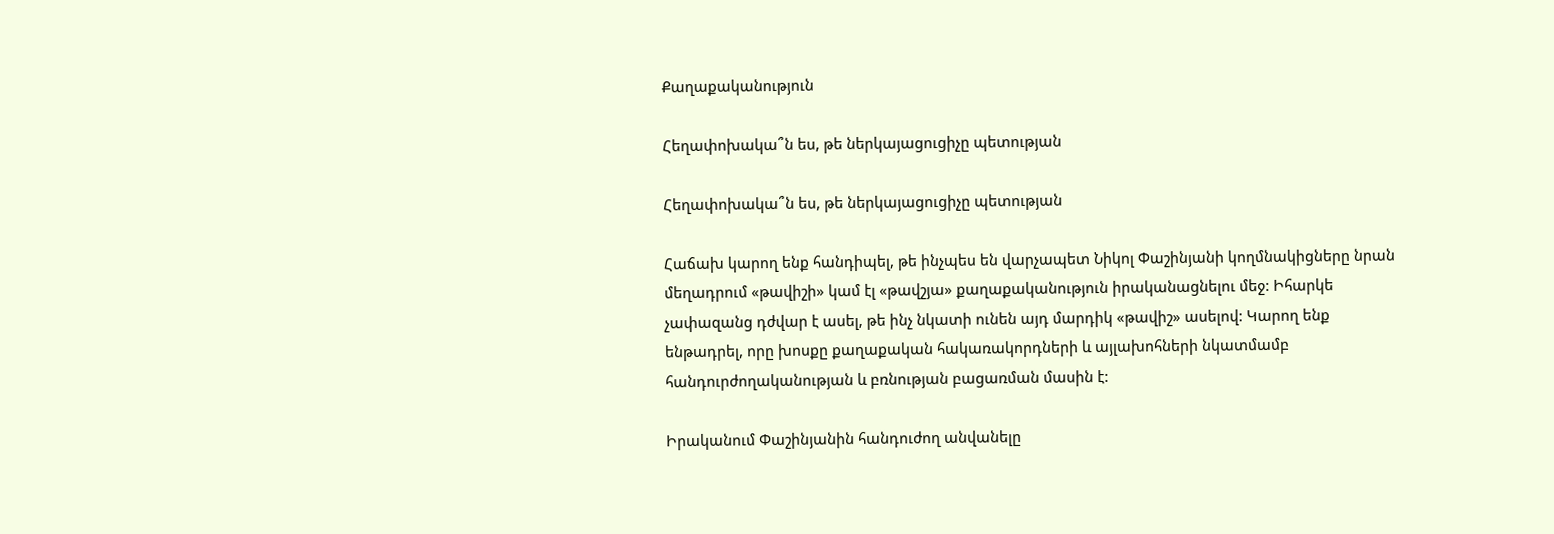Քաղաքականություն

Հեղափոխակա՞ն ես, թե ներկայացուցիչը պետության

Հեղափոխակա՞ն ես, թե ներկայացուցիչը պետության

Հաճախ կարող ենք հանդիպել, թե ինչպես են վարչապետ Նիկոլ Փաշինյանի կողմնակիցները նրան մեղադրում «թավիշի» կամ էլ «թավշյա» քաղաքականություն իրականացնելու մեջ: Իհարկե չափազանց դժվար է ասել, թե ինչ նկատի ունեն այդ մարդիկ «թավիշ» ասելով: Կարող ենք ենթադրել, որը խոսքը քաղաքական հակառակորդների և այլախոհների նկատմամբ հանդուրժողականության և բռնության բացառման մասին է:

Իրականում Փաշինյանին հանդուժող անվանելը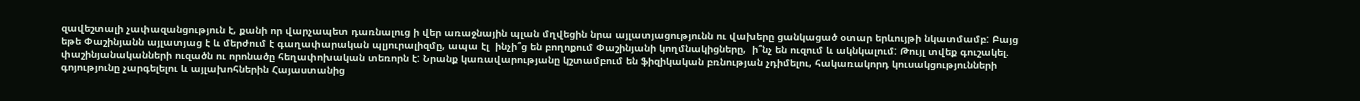զավեշտալի չափազանցություն է, քանի որ վարչապետ դառնալուց ի վեր առաջնային պլան մղվեցին նրա այլատյացությունն ու վախերը ցանկացած օտար երևույթի նկատմամբ: Բայց եթե Փաշինյանն այլատյաց է և մերժում է գաղափարական պլյուրալիզմը, ապա էլ  ինչի՞ց են բողոքում Փաշինյանի կողմնակիցները,  ի՞նչ են ուզում և ակնկալում: Թույլ տվեք գուշակել. փաշինյանականների ուզածն ու որոնածը հեղափոխական տեռորն է: Նրանք կառավարությանը կշտամբում են ֆիզիկական բռնության չդիմելու, հակառակորդ կուսակցությունների գոյությունը չարգելելու և այլախոհներին Հայաստանից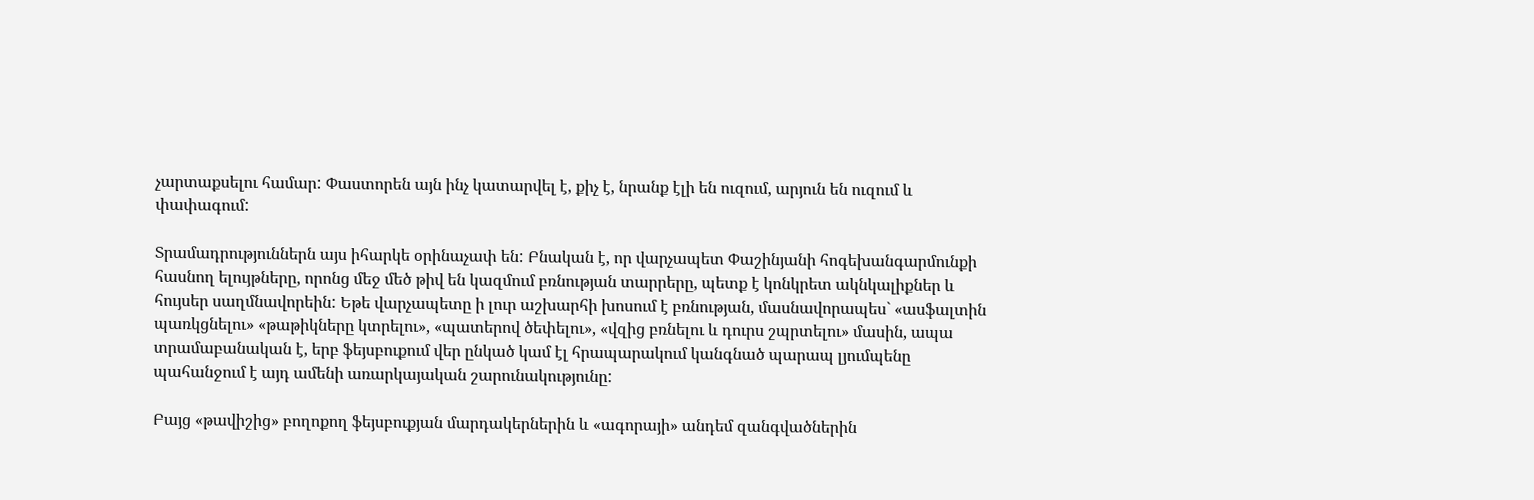չարտաքսելու համար: Փաստորեն այն ինչ կատարվել է, քիչ է, նրանք էլի են ուզում, արյուն են ուզում և փափագում:

Տրամադրություններն այս իհարկե օրինաչափ են: Բնական է, որ վարչապետ Փաշինյանի հոգեխանգարմունքի հասնող ելույթները, որոնց մեջ մեծ թիվ են կազմում բռնության տարրերը, պետք է կոնկրետ ակնկալիքներ և հույսեր սաղմնավորեին: Եթե վարչապետը ի լուր աշխարհի խոսում է բռնության, մասնավորապես` «ասֆալտին պառկցնելու» «թաթիկները կտրելու», «պատերով ծեփելու», «վզից բռնելու և դուրս շպրտելու» մասին, ապա տրամաբանական է, երբ ֆեյսբուքում վեր ընկած կամ էլ հրապարակում կանգնած պարապ լյումպենը պահանջում է այդ ամենի առարկայական շարունակությունը:

Բայց «թավիշից» բողոքող ֆեյսբուքյան մարդակերներին և «ագորայի» անդեմ զանգվածներին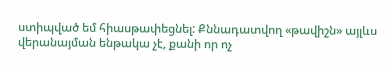ստիպված եմ հիասթափեցնել: Քննադատվող «թավիշն» այլևս վերանայման ենթակա չէ, քանի որ ոչ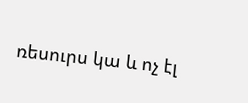ռեսուրս կա և ոչ էլ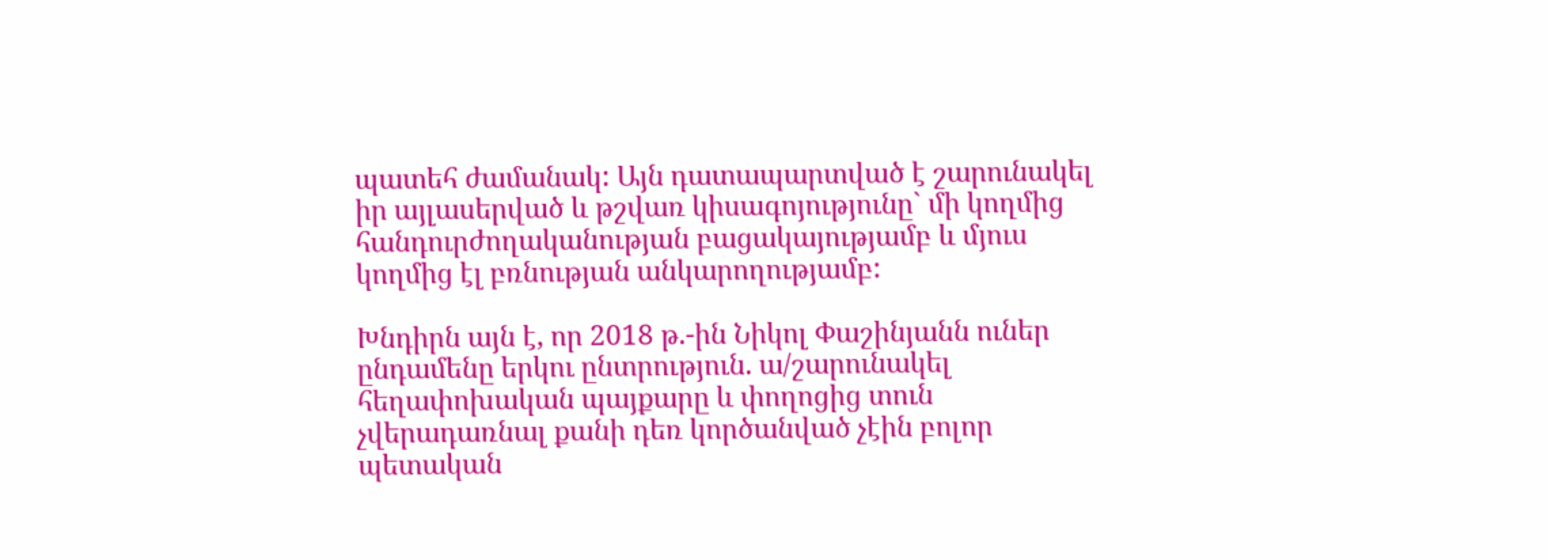պատեհ ժամանակ: Այն դատապարտված է շարունակել իր այլասերված և թշվառ կիսագոյությունը` մի կողմից հանդուրժողականության բացակայությամբ և մյուս կողմից էլ բռնության անկարողությամբ:

Խնդիրն այն է, որ 2018 թ.-ին Նիկոլ Փաշինյանն ուներ ընդամենը երկու ընտրություն. ա/շարունակել հեղափոխական պայքարը և փողոցից տուն չվերադառնալ քանի դեռ կործանված չէին բոլոր պետական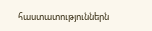հաստատություններն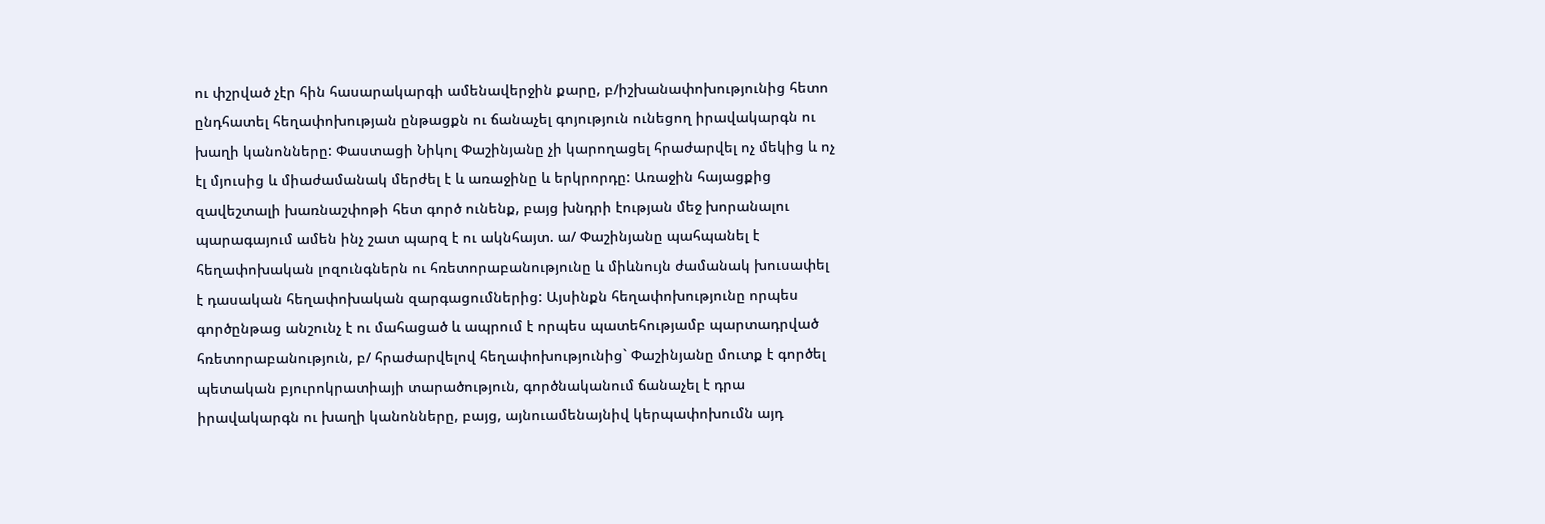ու փշրված չէր հին հասարակարգի ամենավերջին քարը, բ/իշխանափոխությունից հետո ընդհատել հեղափոխության ընթացքն ու ճանաչել գոյություն ունեցող իրավակարգն ու խաղի կանոնները: Փաստացի Նիկոլ Փաշինյանը չի կարողացել հրաժարվել ոչ մեկից և ոչ էլ մյուսից և միաժամանակ մերժել է և առաջինը և երկրորդը: Առաջին հայացքից զավեշտալի խառնաշփոթի հետ գործ ունենք, բայց խնդրի էության մեջ խորանալու պարագայում ամեն ինչ շատ պարզ է ու ակնհայտ. ա/ Փաշինյանը պահպանել է հեղափոխական լոզունգներն ու հռետորաբանությունը և միևնույն ժամանակ խուսափել է դասական հեղափոխական զարգացումներից: Այսինքն հեղափոխությունը որպես գործընթաց անշունչ է ու մահացած և ապրում է որպես պատեհությամբ պարտադրված հռետորաբանություն, բ/ հրաժարվելով հեղափոխությունից` Փաշինյանը մուտք է գործել պետական բյուրոկրատիայի տարածություն, գործնականում ճանաչել է դրա իրավակարգն ու խաղի կանոնները, բայց, այնուամենայնիվ կերպափոխումն այդ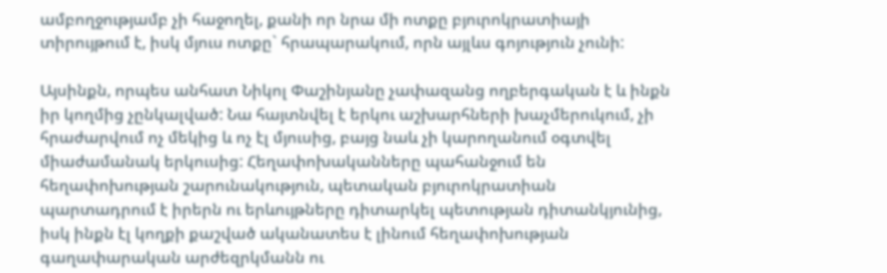ամբողջությամբ չի հաջողել, քանի որ նրա մի ոտքը բյուրոկրատիայի տիրույթում է, իսկ մյուս ոտքը` հրապարակում, որն այլևս գոյություն չունի:

Այսինքն, որպես անհատ Նիկոլ Փաշինյանը չափազանց ողբերգական է և ինքն իր կողմից չընկալված: Նա հայտնվել է երկու աշխարհների խաչմերուկում, չի հրաժարվում ոչ մեկից և ոչ էլ մյուսից, բայց նաև չի կարողանում օգտվել միաժամանակ երկուսից: Հեղափոխականները պահանջում են հեղափոխության շարունակություն, պետական բյուրոկրատիան պարտադրում է իրերն ու երևույթները դիտարկել պետության դիտանկյունից, իսկ ինքն էլ կողքի քաշված ականատես է լինում հեղափոխության գաղափարական արժեզրկմանն ու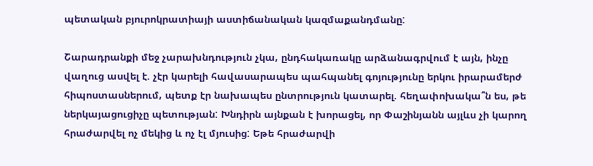պետական բյուրոկրատիայի աստիճանական կազմաքանդմանը:

Շարադրանքի մեջ չարախնդություն չկա, ընդհակառակը արձանագրվում է այն, ինչը վաղուց ասվել է. չէր կարելի հավասարապես պահպանել գոյությունը երկու իրարամերժ հիպոստասներում, պետք էր նախապես ընտրություն կատարել. հեղափոխակա՞ն ես, թե ներկայացուցիչը պետության: Խնդիրն այնքան է խորացել, որ Փաշինյանն այլևս չի կարող հրաժարվել ոչ մեկից և ոչ էլ մյուսից: Եթե հրաժարվի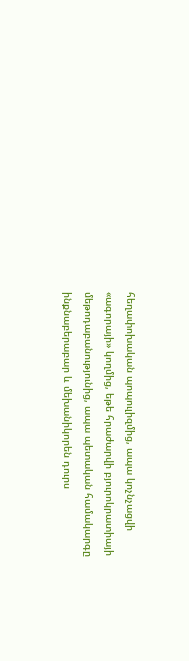հեղափոխական պոպուլիզմից, ապա կոչնչացվի «ագորայի» կողմից, եթե հրաժարվի բյուրոկրատիայի մեթոդաբանությունից, ապա պետական համակարգը ինքնաբերաբար և մեխանիկորեն դուրս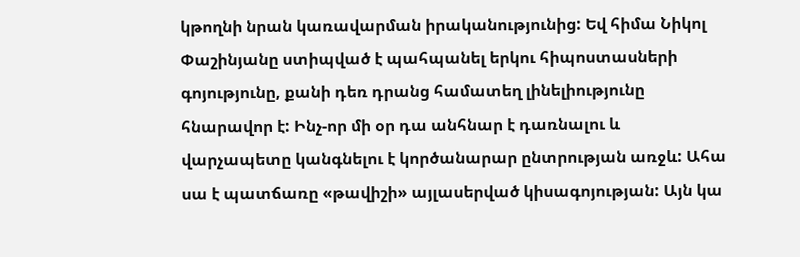կթողնի նրան կառավարման իրականությունից: Եվ հիմա Նիկոլ Փաշինյանը ստիպված է պահպանել երկու հիպոստասների գոյությունը, քանի դեռ դրանց համատեղ լինելիությունը հնարավոր է: Ինչ-որ մի օր դա անհնար է դառնալու և վարչապետը կանգնելու է կործանարար ընտրության առջև: Ահա սա է պատճառը «թավիշի» այլասերված կիսագոյության: Այն կա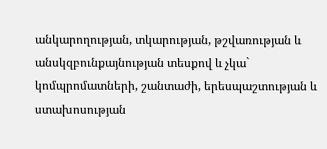անկարողության, տկարության, թշվառության և անսկզբունքայնության տեսքով և չկա` կոմպրոմատների, շանտաժի, երեսպաշտության և ստախոսության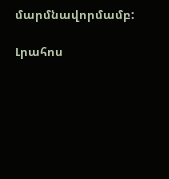մարմնավորմամբ:

Լրահոս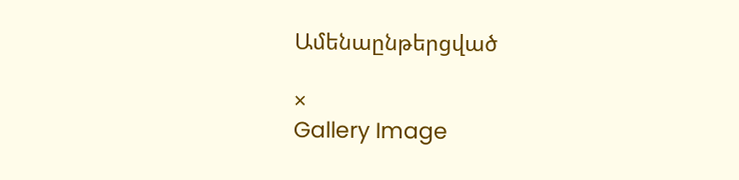Ամենաընթերցված

×
Gallery Image